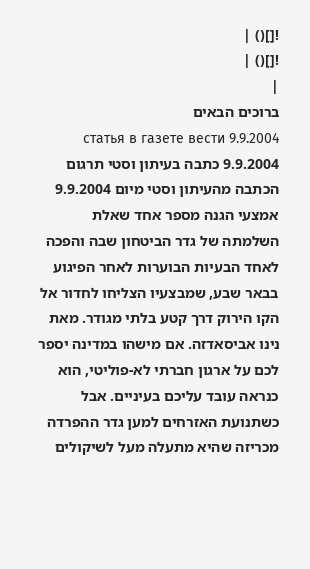![]() |
![]() |
|
ברוכים הבאים
9.9.2004 статья в газете вести 9.9.2004 כתבה בעיתון וסטי תרגום הכתבה מהעיתון וסטי מיום 9.9.2004 אמצעי הגנה מספר אחד שאלת השלמתה של גדר הביטחון שבה והפכה לאחד הבעיות הבוערות לאחר הפיגוע בבאר שבע, שמבצעיו הצליחו לחדור אל הקו הירוק דרך קטע בלתי מגודר. מאת נינו אביסאדזה. אם מישהו במדינה יספר לכם על ארגון חברתי לא-פוליטי, הוא כנראה עובד עליכם בעיניים. אבל כשתנועת האזרחים למען גדר ההפרדה מכריזה שהיא מתעלה מעל לשיקולים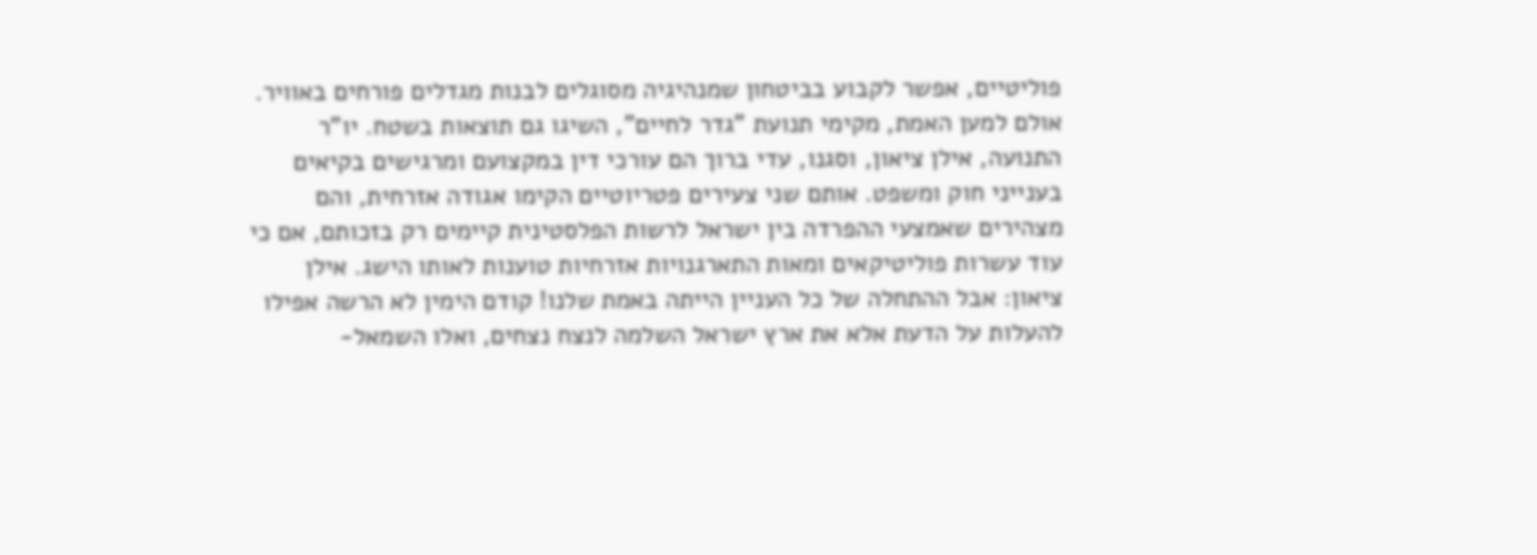פוליטיים, אפשר לקבוע בביטחון שמנהיגיה מסוגלים לבנות מגדלים פורחים באוויר. אולם למען האמת, מקימי תנועת "גדר לחיים", השיגו גם תוצאות בשטח. יו"ר התנועה, אילן ציאון, וסגנו, עדי ברוך הם עורכי דין במקצועם ומרגישים בקיאים בענייני חוק ומשפט. אותם שני צעירים פטריוטיים הקימו אגודה אזרחית, והם מצהירים שאמצעי ההפרדה בין ישראל לרשות הפלסטינית קיימים רק בזכותם, אם כי עוד עשרות פוליטיקאים ומאות התארגנויות אזרחיות טוענות לאותו הישג. אילן ציאון: אבל ההתחלה של כל העניין הייתה באמת שלנו! קודם הימין לא הרשה אפילו להעלות על הדעת אלא את ארץ ישראל השלמה לנצח נצחים, ואלו השמאל-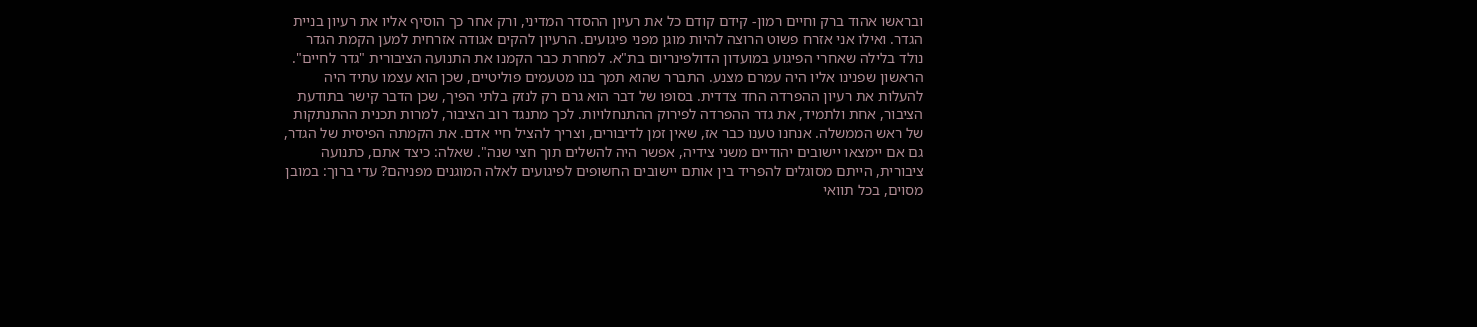ובראשו אהוד ברק וחיים רמון- קידם קודם כל את רעיון ההסדר המדיני, ורק אחר כך הוסיף אליו את רעיון בניית הגדר. ואילו אני אזרח פשוט הרוצה להיות מוגן מפני פיגועים. הרעיון להקים אגודה אזרחית למען הקמת הגדר נולד בלילה שאחרי הפיגוע במועדון הדולפינריום בת"א. למחרת כבר הקמנו את התנועה הציבורית "גדר לחיים". הראשון שפנינו אליו היה עמרם מצנע. התברר שהוא תמך בנו מטעמים פוליטיים, שכן הוא עצמו עתיד היה להעלות את רעיון ההפרדה החד צדדית. בסופו של דבר הוא גרם רק לנזק בלתי הפיך, שכן הדבר קישר בתודעת הציבור, אחת ולתמיד, את גדר ההפרדה לפירוק ההתנחלויות. לכך מתנגד רוב הציבור, למרות תכנית ההתנתקות של ראש הממשלה. אנחנו טענו כבר אז, שאין זמן לדיבורים, וצריך להציל חיי אדם. את הקמתה הפיסית של הגדר, גם אם יימצאו יישובים יהודיים משני צידיה, אפשר היה להשלים תוך חצי שנה". שאלה: כיצד אתם, כתנועה ציבורית, הייתם מסוגלים להפריד בין אותם יישובים החשופים לפיגועים לאלה המוגנים מפניהם? עדי ברוך: במובן מסוים, בכל תוואי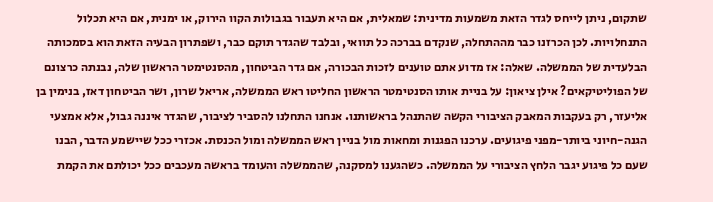שתקום, ניתן לייחס לגדר הזאת משמעות מדינית: שמאלית, אם היא תעבור בגבולות הקוו הירוק, או ימנית, אם היא תכלול התנחלויות. לכן הכרזנו כבר מההתחלה, שנקדם בברכה כל תוואי, ובלבד שהגדר תוקם כבר, ושפתרון הבעיה הזאת הוא בסמכותה הבלעדית של הממשלה. שאלה: אז מדוע אתם טוענים לזכות הבכורה, אם גדר הביטחון, מהסנטימטר הראשון שלה, נבנתה כרצונם של הפוליטיקאים? אילן ציאון: על בניית אותו הסנטימטר הראשון החליטו ראש הממשלה, אריאל שרון, ושר הביטחון דאז, בנימין בן אליעזר, רק בעקבות המאבק הציבורי הקשה שהתנהל בראשותנו. אנחנו התחלנו להסביר לציבור, שהגדר איננה גבול, אלא אמצעי הגנה-חיוני ביותר-מפני פיגועים. ערכנו הפגנות ומחאות מול בניין ראש הממשלה ומול הכנסת. אכזרי ככל שיישמע הדבר, הבנו שעם כל פיגוע יגבר הלחץ הציבורי על הממשלה. כשהגענו למסקנה, שהממשלה והעומד בראשה מעכבים ככל יכולתם את הקמת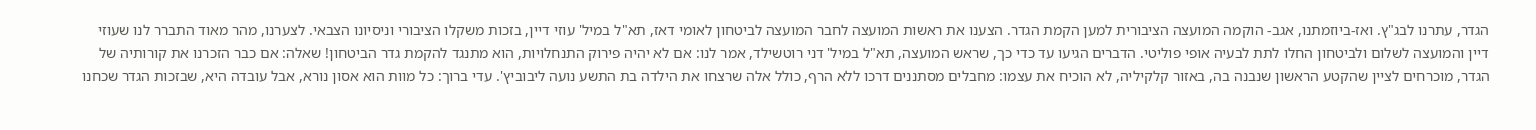הגדר, עתרנו לבג"ץ. ואז-ביוזמתנו, אגב- הוקמה המועצה הציבורית למען הקמת הגדר. הצענו את ראשות המועצה לחבר המועצה לביטחון לאומי דאז, תא"ל במיל' עוזי דיין, בזכות משקלו הציבורי וניסיונו הצבאי. לצערנו, מהר מאוד התברר לנו שעוזי דיין והמועצה לשלום ולביטחון החלו לתת לבעיה אופי פוליטי. הדברים הגיעו עד כדי כך, שראש המועצה, תא"ל במיל' דני רוטשילד, אמר לנו: אם לא יהיה פירוק התנחלויות, הוא מתנגד להקמת גדר הביטחון! שאלה: אם כבר הזכרנו את קורותיה של הגדר, מוכרחים לציין שהקטע הראשון שנבנה בה, באזור קלקיליה, לא הוכיח את עצמו: מחבלים מסתננים דרכו ללא הרף, כולל אלה שרצחו את הילדה בת התשע נועה ליבוביץ'. עדי ברוך: כל מוות הוא אסון נורא, אבל עובדה היא, שבזכות הגדר שכחנו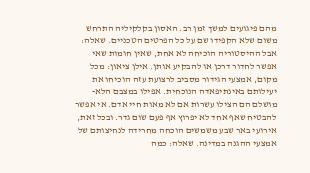מהם פיגועים למשך זמן רב. האסון בקלקיליה התרחש משום שלא הקפידו שם על כל הפרטים הטכניים. שאלה: אבל ההיסטוריה הוכיחה לא אחת, שאין חומות שאי אפשר לחדור דרכן או להבקיע אותן. אילן ציאון: מכל מקום, אמצעי הגידור מסביב לרצועת עזה הוכיחו את יעילותם באינתיפאדה הנוכחית. אפילו במצבם הלא-מושלם הם הצילו עשרות אם לא מאות חיי אדם. אי אפשר להבטיח שאף אחד לא יפרוץ אף פעם שום גדר. ובכל זאת, אירועי באר שבע משמשים הוכחה מחרידה לנחיצותם של אמצעי ההגנה במדינה. שאלה: כמה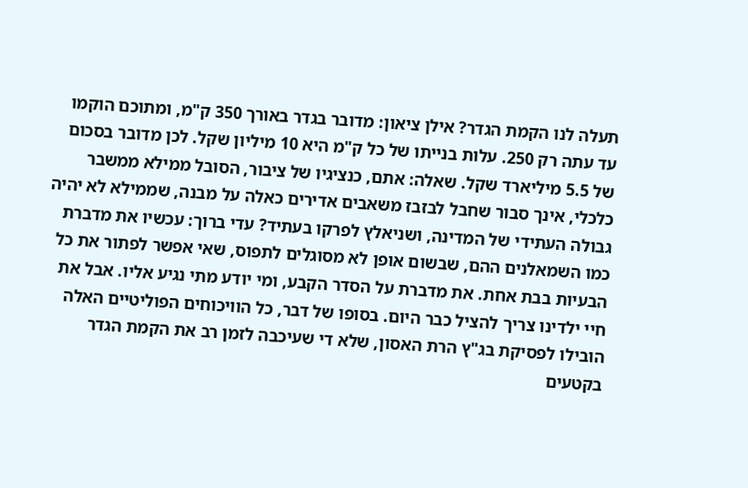תעלה לנו הקמת הגדר? אילן ציאון: מדובר בגדר באורך 350 ק"מ, ומתוכם הוקמו עד עתה רק 250. עלות בנייתו של כל ק"מ היא 10 מיליון שקל. לכן מדובר בסכום של 5.5 מיליארד שקל. שאלה: אתם, כנציגיו של ציבור, הסובל ממילא ממשבר כלכלי, אינך סבור שחבל לבזבז משאבים אדירים כאלה על מבנה, שממילא לא יהיה גבולה העתידי של המדינה, ושניאלץ לפרקו בעתיד? עדי ברוך: עכשיו את מדברת כמו השמאלנים ההם, שבשום אופן לא מסוגלים לתפוס, שאי אפשר לפתור את כל הבעיות בבת אחת. את מדברת על הסדר הקבע, ומי יודע מתי נגיע אליו. אבל את חיי ילדינו צריך להציל כבר היום. בסופו של דבר, כל הוויכוחים הפוליטיים האלה הובילו לפסיקת בג"ץ הרת האסון, שלא די שעיכבה לזמן רב את הקמת הגדר בקטעים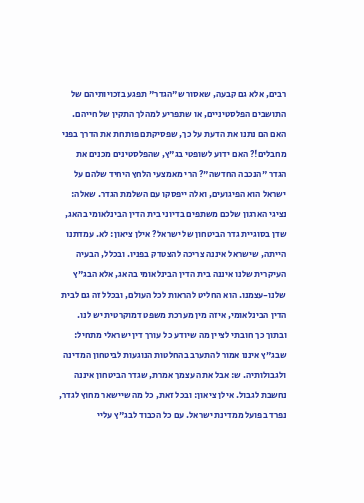רבים, אלא גם קבעה, שאסור ש"הגדר" תפגע בזכויותיהם של התושבים הפלסטיניים, או שתפריע למהלך התקין של חייהם. האם הם נתנו את הדעת על כך, שפסיקתם פותחת את הדרך בפני מחבלים!? האם ידוע לשופטי בג"ץ, שהפלסטינים מכנים את הגדר "הנכבה החדשה"? הרי מאמצעי הלחץ היחיד שלהם על ישראל הוא הפיגועים, ואלה ייפסקו עם השלמת הגדר. שאלה: נציגי הארגון שלכם משתפים בדיוני בית הדין הבינלאומי בהאג, שדן בסוגיית גדר הביטחון של ישראל? אילן ציאון: לא. עמדתנו הייתה, שישראל איננה צריכה להצטדק בפניו. ובכלל, הבעיה העיקרית שלנו איננה בית הדין הבינלאומי בהאג, אלא הבג"ץ שלנו-עצמנו. הוא החליט להראות לכל העולם, ובכלל זה גם לבית הדין הבינלאומי, איזה מין מערכת משפט דמוקרטית יש לנו. ובתוך כך חובתי לציין מה שיודע כל עורך דין ישראלי מתחיל: שבג"ץ איננו אמור להתערב בהחלטות הנוגעות לביטחון המדינה ולגבולותיה. ש: אבל אתה עצמך אמרת, שגדר הביטחון איננה נחשבת לגבול. אילן ציאון: ובכל זאת, כל מה שיישאר מחוץ לגדר, נפרד בפועל ממדינת ישראל. עם כל הכבוד לבג"ץ עליי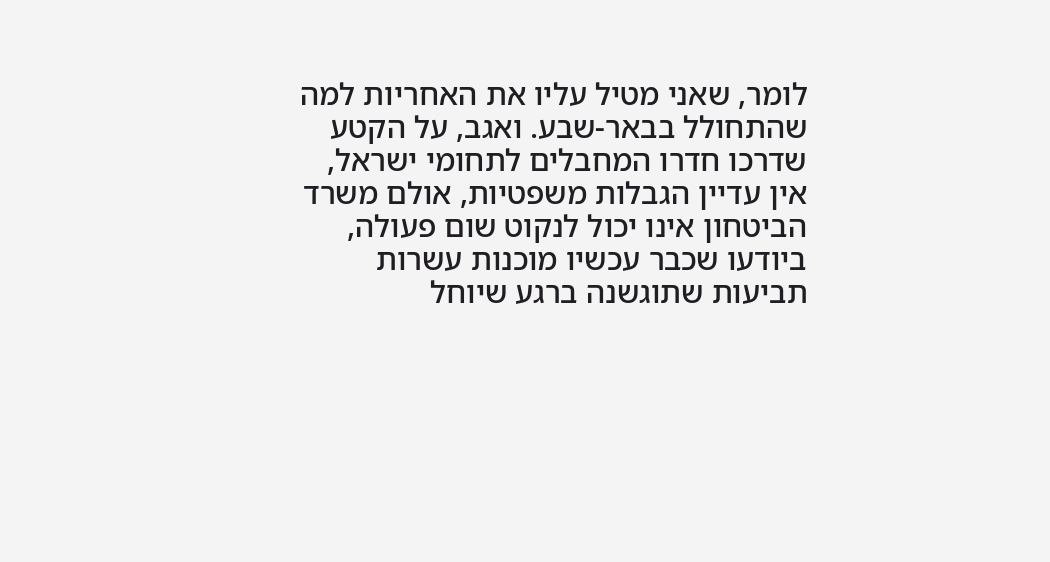לומר, שאני מטיל עליו את האחריות למה שהתחולל בבאר-שבע. ואגב, על הקטע שדרכו חדרו המחבלים לתחומי ישראל, אין עדיין הגבלות משפטיות, אולם משרד הביטחון אינו יכול לנקוט שום פעולה, ביודעו שכבר עכשיו מוכנות עשרות תביעות שתוגשנה ברגע שיוחל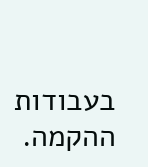בעבודות ההקמה.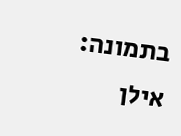בתמונה: אילן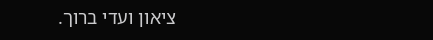ציאון ועדי ברוך.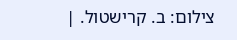צילום: ב. קרישטול. |